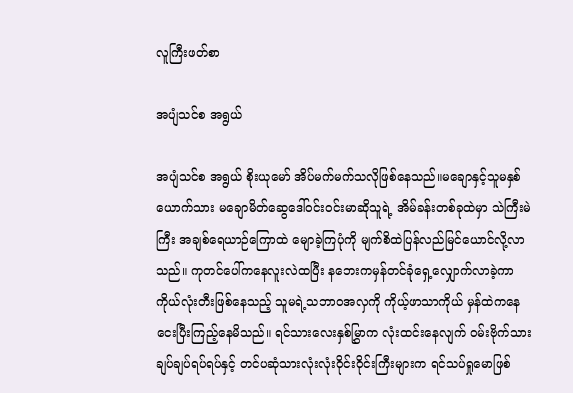လူကြီးဖတ်စာ

အပျံသင်စ အရွယ်

အပျံသင်စ အရွယ် စိုးယုမော် အိပ်မက်မက်သလိုဖြစ်နေသည်။မချောနှင့်သူမနှစ်ယောက်သား မချောမိတ်ဆွေဒေါ်ဝင်းဝင်းမာဆိုသူရဲ့ အိမ်ခန်းတစ်ခုထဲမှာ သဲကြီးမဲကြီး အချစ်ရေယာဉ်ကြောထဲ မျောခဲ့ကြပုံကို မျက်စိထဲပြန်လည်မြင်ယောင်လို့လာသည်။ ကုတင်ပေါ်ကနေလူးလဲထပြီး နဘေးကမှန်တင်ခုံရှေ့လျှောက်လာခဲ့ကာ ကိုယ်လုံးတီးဖြစ်နေသည့် သူမရဲ့သဘာဝအလှကို ကိုယ့်ဖာသာကိုယ် မှန်ထဲကနေ ငေးပြီးကြည့်နေမိသည်။ ရင်သားလေးနှစ်မြွှာက လုံးထင်းနေလျက် ဝမ်းဗိုက်သားချပ်ချပ်ရပ်ရပ်နှင့် တင်ပဆုံသားလုံးလုံးဝိုင်းဝိုင်းကြီးများက ရင်သပ်ရှုမောဖြစ်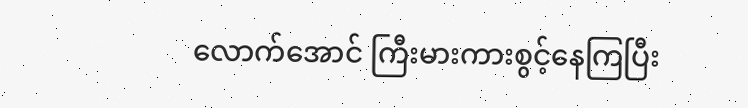လောက်အောင် ကြီးမားကားစွင့်နေကြပြီး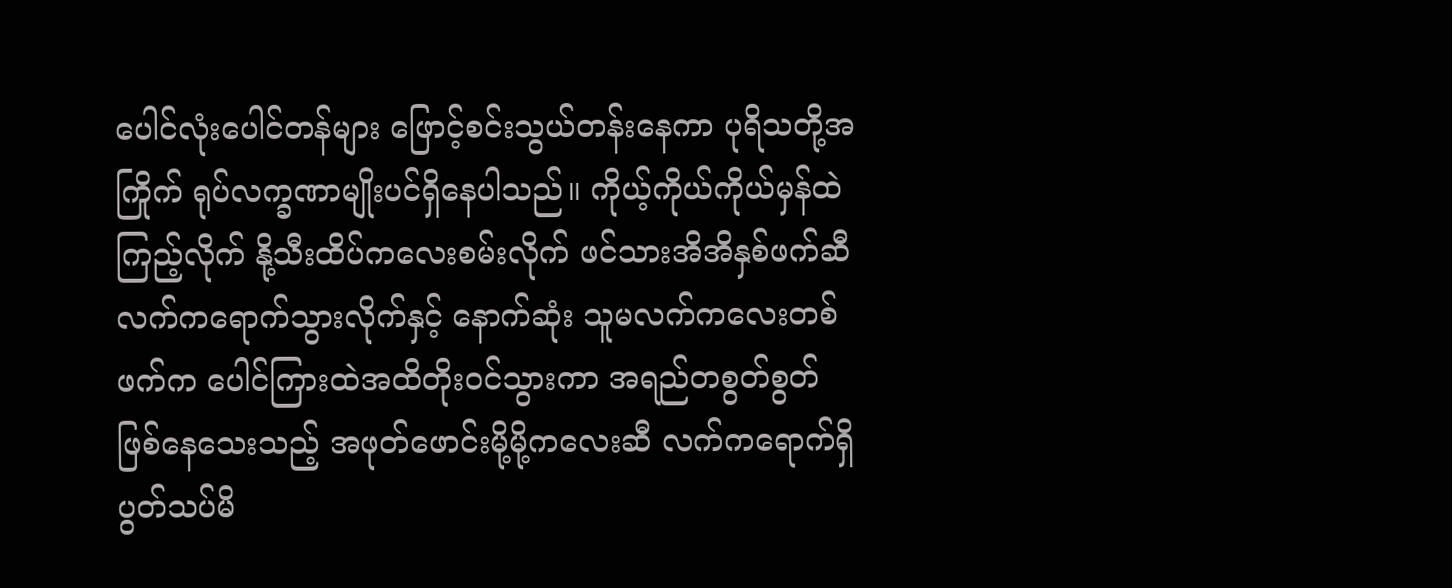ပေါင်လုံးပေါင်တန်များ ဖြောင့်စင်းသွယ်တန်းနေကာ ပုရိသတို့အကြိုက် ရုပ်လက္ခဏာမျိုးပင်ရှိနေပါသည်။ ကိုယ့်ကိုယ်ကိုယ်မှန်ထဲကြည့်လိုက် နို့သီးထိပ်ကလေးစမ်းလိုက် ဖင်သားအိအိနှစ်ဖက်ဆီ လက်ကရောက်သွားလိုက်နှင့် နောက်ဆုံး သူမလက်ကလေးတစ်ဖက်က ပေါင်ကြားထဲအထိတိုးဝင်သွားကာ အရည်တစွတ်စွတ် ဖြစ်နေသေးသည့် အဖုတ်ဖောင်းမို့မို့ကလေးဆီ လက်ကရောက်ရှိ ပွတ်သပ်မိ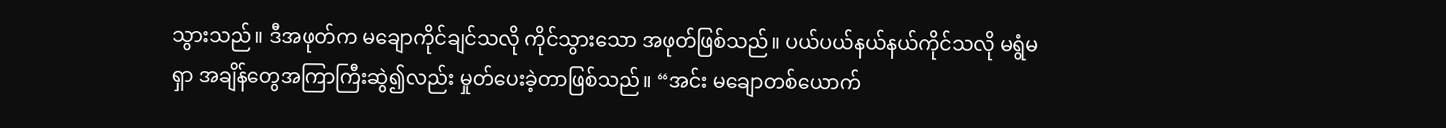သွားသည်။ ဒီအဖုတ်က မချောကိုင်ချင်သလို ကိုင်သွားသော အဖုတ်ဖြစ်သည်။ ပယ်ပယ်နယ်နယ်ကိုင်သလို မရွံမရှာ အချိန်တွေအကြာကြီးဆွဲ၍လည်း မှုတ်ပေးခဲ့တာဖြစ်သည်။ “အင်း မချောတစ်ယောက်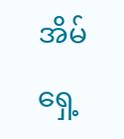အိမ်ရှေ့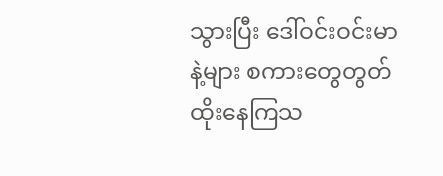သွားပြီး ဒေါ်ဝင်းဝင်းမာနဲ့များ စကားတွေတွတ်ထိုးနေကြသ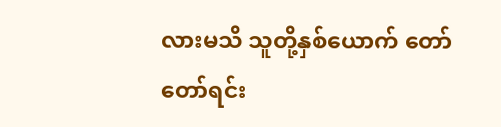လားမသိ သူတို့နှစ်ယောက် တော်တော်ရင်း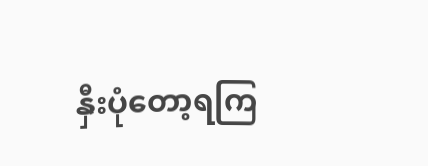နှီးပုံတော့ရကြ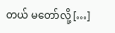တယ် မတော်လို့ […]